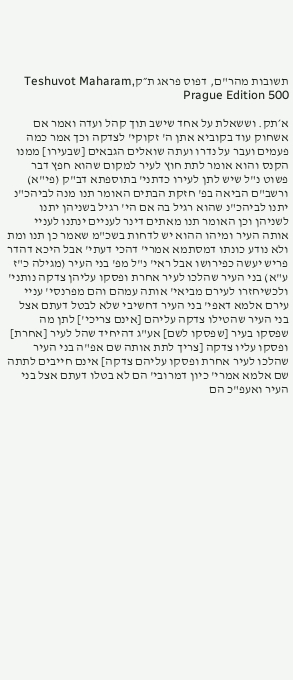תשובות מהר"ם, דפוס פראג ת״קTeshuvot Maharam, Prague Edition 500

א׳תק. וששאלת על אחד שישב תוך קהל ועדה ואמר אם אשחוק עוד בקוביא אתן ה' זקוקי' לצדקה וכך אמר כמה פעמים ועבר על נדרו ועתה שואלים הגבאים [שבעירו] ממנו הקנס והוא אומר לתת חוץ לעיר למקום שהוא חפץ דבר פשוט נ"ל שיש לתן לעירו כדתני' בתוספתא דב"ק (פי"א) ורשב"ם הביאה בפ' חזקת הבתים האומר תנו מנה לביהכ"נ יתנו לביהכ"נ שהוא רגיל בה אם הי' רגיל בשניהן יתנו לשניהן וכן האומר תנו מאתים דינר לעניים ינתנו לעניי אותה העיר ומיהו ההוא יש לדחות בשכ"מ שאמר כן תנו ומת ולא נודע כונתו דמסתמא אמרי' דהכי דעתי' אבל היכא דהדר פריש יעשה כפירושו אבל ראי' נ"ל מפ' בני העיר (מגילה כ"ז ע"א) בני העיר שהלכו לעיר אחרת ופסקו עליהן צדקה נותני' ולכשיחזרו לעירם מביאי' אותה עמהם והם מפרנסי' עניי עירם אלמא דאפי' בני העיר דחשיבי שלא לבטל דעתם אצל בני העיר שהטילו צדקה עליהם [אינם צריכי'] לתן מה שפסקו בעיר [שפסקו לשם] אע"ג דהיחיד שהל לעיר [אחרת] ופסקו עליו צדקה [צריך לתת אותה שם אפ"ה בני העיר שהלכו לעיר אחרת ופסקו עליהם צדקה] אינם חייבים לתתה שם אלמא אמרי' כיון דמרובי' הם לא בטלו דעתם אצל בני העיר ואעפ"כ הם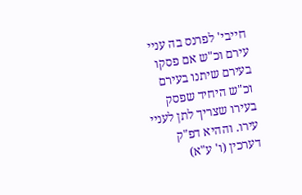חייבי' לפרנס בה עניי עירם וכ"ש אם פסקו בעירם שיתנו בעירם וכ"ש היחיד שפסק בעירו שצריך לתן לעניי עירו. וההיא דפ"ק דערכין (ו' ע"א)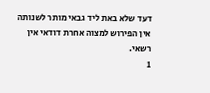דעד שלא באת ליד גבאי מותר לשנותה אין הפירוש למצוה אחרת דודאי אין רשאי.
1